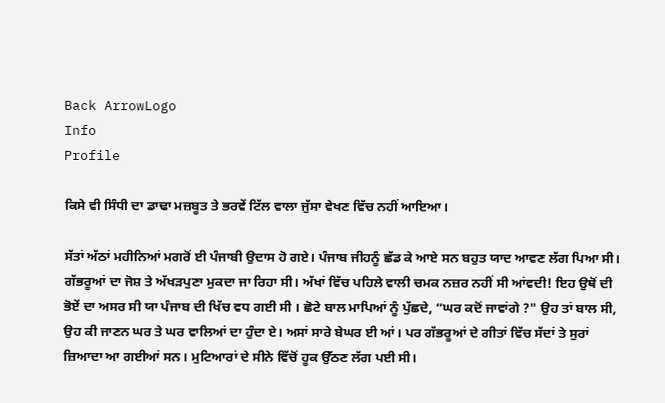Back ArrowLogo
Info
Profile

ਕਿਸੇ ਵੀ ਸਿੰਧੀ ਦਾ ਡਾਢਾ ਮਜ਼ਬੂਤ ਤੇ ਭਰਵੇਂ ਟਿੱਲ ਵਾਲਾ ਜੁੱਸਾ ਵੇਖਣ ਵਿੱਚ ਨਹੀਂ ਆਇਆ।

ਸੱਤਾਂ ਅੱਠਾਂ ਮਹੀਨਿਆਂ ਮਗਰੋਂ ਈ ਪੰਜਾਬੀ ਉਦਾਸ ਹੋ ਗਏ। ਪੰਜਾਬ ਜੀਹਨੂੰ ਛੱਡ ਕੇ ਆਏ ਸਨ ਬਹੁਤ ਯਾਦ ਆਵਣ ਲੱਗ ਪਿਆ ਸੀ। ਗੱਭਰੂਆਂ ਦਾ ਜੋਸ਼ ਤੇ ਅੱਖੜਪੁਣਾ ਮੁਕਦਾ ਜਾ ਰਿਹਾ ਸੀ। ਅੱਖਾਂ ਵਿੱਚ ਪਹਿਲੇ ਵਾਲੀ ਚਮਕ ਨਜ਼ਰ ਨਹੀਂ ਸੀ ਆਂਵਦੀ! ਇਹ ਉਥੋਂ ਦੀ ਭੋਏਂ ਦਾ ਅਸਰ ਸੀ ਯਾ ਪੰਜਾਬ ਦੀ ਖਿੱਚ ਵਧ ਗਈ ਸੀ । ਛੋਟੇ ਬਾਲ ਮਾਪਿਆਂ ਨੂੰ ਪੁੱਛਦੇ, “ਘਰ ਕਦੋਂ ਜਾਵਾਂਗੇ ?" ਉਹ ਤਾਂ ਬਾਲ ਸੀ, ਉਹ ਕੀ ਜਾਣਨ ਘਰ ਤੇ ਘਰ ਵਾਲਿਆਂ ਦਾ ਹੁੰਦਾ ਏ। ਅਸਾਂ ਸਾਰੇ ਬੇਘਰ ਈ ਆਂ। ਪਰ ਗੱਭਰੂਆਂ ਦੇ ਗੀਤਾਂ ਵਿੱਚ ਸੱਦਾਂ ਤੇ ਸੁਰਾਂ ਜ਼ਿਆਦਾ ਆ ਗਈਆਂ ਸਨ। ਮੁਟਿਆਰਾਂ ਦੇ ਸੀਨੇ ਵਿੱਚੋਂ ਹੂਕ ਉੱਠਣ ਲੱਗ ਪਈ ਸੀ।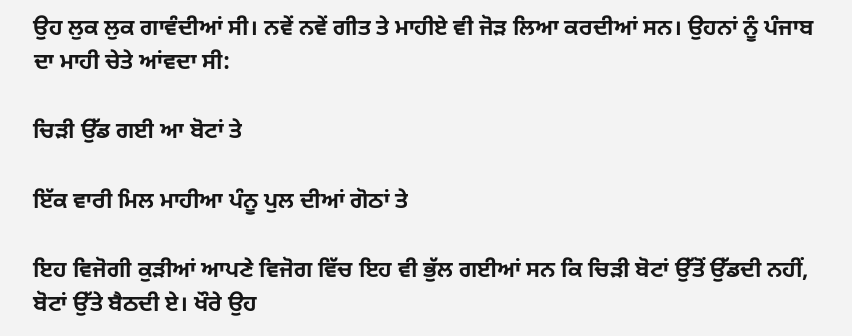ਉਹ ਲੁਕ ਲੁਕ ਗਾਵੰਦੀਆਂ ਸੀ। ਨਵੇਂ ਨਵੇਂ ਗੀਤ ਤੇ ਮਾਹੀਏ ਵੀ ਜੋੜ ਲਿਆ ਕਰਦੀਆਂ ਸਨ। ਉਹਨਾਂ ਨੂੰ ਪੰਜਾਬ ਦਾ ਮਾਹੀ ਚੇਤੇ ਆਂਵਦਾ ਸੀ:

ਚਿੜੀ ਉੱਡ ਗਈ ਆ ਬੋਟਾਂ ਤੇ

ਇੱਕ ਵਾਰੀ ਮਿਲ ਮਾਹੀਆ ਪੰਨੂ ਪੁਲ ਦੀਆਂ ਗੋਠਾਂ ਤੇ

ਇਹ ਵਿਜੋਗੀ ਕੁੜੀਆਂ ਆਪਣੇ ਵਿਜੋਗ ਵਿੱਚ ਇਹ ਵੀ ਭੁੱਲ ਗਈਆਂ ਸਨ ਕਿ ਚਿੜੀ ਬੋਟਾਂ ਉੱਤੋਂ ਉੱਡਦੀ ਨਹੀਂ, ਬੋਟਾਂ ਉੱਤੇ ਬੈਠਦੀ ਏ। ਖੌਰੇ ਉਹ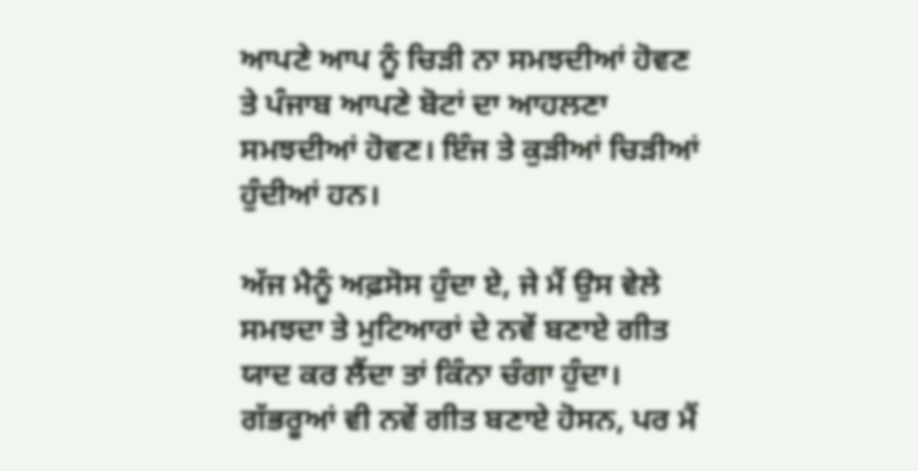ਆਪਣੇ ਆਪ ਨੂੰ ਚਿੜੀ ਨਾ ਸਮਝਦੀਆਂ ਹੋਵਣ ਤੇ ਪੰਜਾਬ ਆਪਣੇ ਬੋਟਾਂ ਦਾ ਆਹਲਣਾ ਸਮਝਦੀਆਂ ਹੋਵਣ। ਇੰਜ ਤੇ ਕੁੜੀਆਂ ਚਿੜੀਆਂ ਹੁੰਦੀਆਂ ਹਨ।

ਅੱਜ ਮੈਨੂੰ ਅਫ਼ਸੋਸ ਹੁੰਦਾ ਏ, ਜੇ ਮੈਂ ਉਸ ਵੇਲੇ ਸਮਝਦਾ ਤੇ ਮੁਟਿਆਰਾਂ ਦੇ ਨਵੇਂ ਬਣਾਏ ਗੀਤ ਯਾਦ ਕਰ ਲੈਂਦਾ ਤਾਂ ਕਿੰਨਾ ਚੰਗਾ ਹੁੰਦਾ। ਗੱਭਰੂਆਂ ਵੀ ਨਵੇਂ ਗੀਤ ਬਣਾਏ ਹੋਸਨ, ਪਰ ਮੈਂ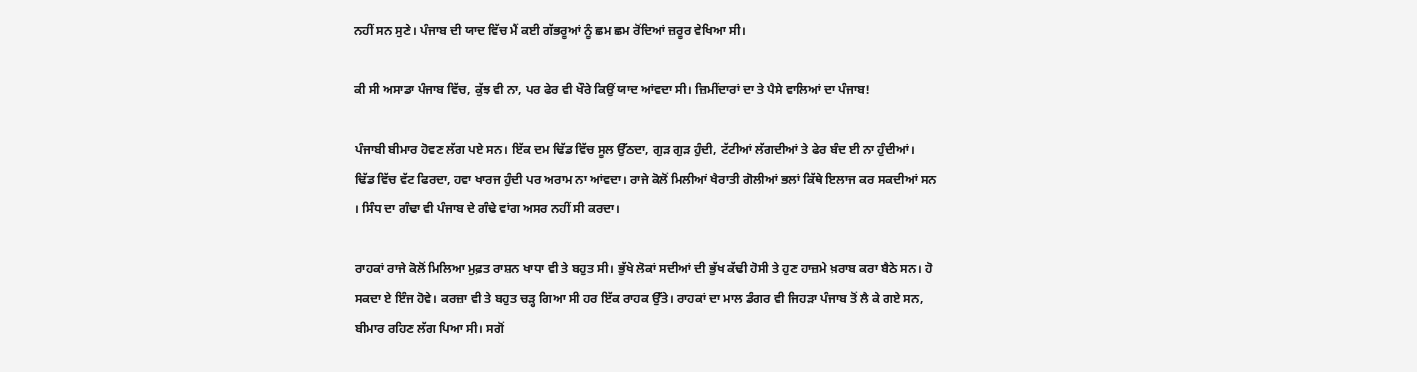ਨਹੀਂ ਸਨ ਸੁਣੇ। ਪੰਜਾਬ ਦੀ ਯਾਦ ਵਿੱਚ ਮੈਂ ਕਈ ਗੱਭਰੂਆਂ ਨੂੰ ਛਮ ਛਮ ਰੋਂਦਿਆਂ ਜ਼ਰੂਰ ਵੇਖਿਆ ਸੀ।

ਕੀ ਸੀ ਅਸਾਡਾ ਪੰਜਾਬ ਵਿੱਚ, ਕੁੱਝ ਵੀ ਨਾ, ਪਰ ਫੇਰ ਵੀ ਖੌਰੇ ਕਿਉਂ ਯਾਦ ਆਂਵਦਾ ਸੀ। ਜ਼ਿਮੀਂਦਾਰਾਂ ਦਾ ਤੇ ਪੈਸੇ ਵਾਲਿਆਂ ਦਾ ਪੰਜਾਬ!

ਪੰਜਾਬੀ ਬੀਮਾਰ ਹੋਵਣ ਲੱਗ ਪਏ ਸਨ। ਇੱਕ ਦਮ ਢਿੱਡ ਵਿੱਚ ਸੂਲ ਉੱਠਦਾ, ਗੁੜ ਗੁੜ ਹੁੰਦੀ, ਟੱਟੀਆਂ ਲੱਗਦੀਆਂ ਤੇ ਫੇਰ ਬੰਦ ਈ ਨਾ ਹੁੰਦੀਆਂ। ਢਿੱਡ ਵਿੱਚ ਵੱਟ ਫਿਰਦਾ, ਹਵਾ ਖਾਰਜ ਹੁੰਦੀ ਪਰ ਅਰਾਮ ਨਾ ਆਂਵਦਾ। ਰਾਜੇ ਕੋਲੋਂ ਮਿਲੀਆਂ ਖੈਰਾਤੀ ਗੋਲੀਆਂ ਭਲਾਂ ਕਿੱਥੇ ਇਲਾਜ ਕਰ ਸਕਦੀਆਂ ਸਨ । ਸਿੰਧ ਦਾ ਗੰਢਾ ਵੀ ਪੰਜਾਬ ਦੇ ਗੰਢੇ ਵਾਂਗ ਅਸਰ ਨਹੀਂ ਸੀ ਕਰਦਾ।

ਰਾਹਕਾਂ ਰਾਜੇ ਕੋਲੋਂ ਮਿਲਿਆ ਮੁਫ਼ਤ ਰਾਸ਼ਨ ਖਾਧਾ ਵੀ ਤੇ ਬਹੁਤ ਸੀ। ਭੁੱਖੇ ਲੋਕਾਂ ਸਦੀਆਂ ਦੀ ਭੁੱਖ ਕੱਢੀ ਹੋਸੀ ਤੇ ਹੁਣ ਹਾਜ਼ਮੇ ਖ਼ਰਾਬ ਕਰਾ ਬੈਠੇ ਸਨ। ਹੋ ਸਕਦਾ ਏ ਇੰਜ ਹੋਵੇ। ਕਰਜ਼ਾ ਵੀ ਤੇ ਬਹੁਤ ਚੜ੍ਹ ਗਿਆ ਸੀ ਹਰ ਇੱਕ ਰਾਹਕ ਉੱਤੇ। ਰਾਹਕਾਂ ਦਾ ਮਾਲ ਡੰਗਰ ਵੀ ਜਿਹੜਾ ਪੰਜਾਬ ਤੋਂ ਲੈ ਕੇ ਗਏ ਸਨ, ਬੀਮਾਰ ਰਹਿਣ ਲੱਗ ਪਿਆ ਸੀ। ਸਗੋਂ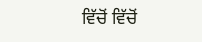ਵਿੱਚੋਂ ਵਿੱਚੋਂ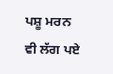ਪਸ਼ੂ ਮਰਨ ਵੀ ਲੱਗ ਪਏ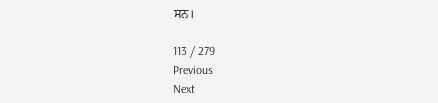ਸਨ।

113 / 279
Previous
Next